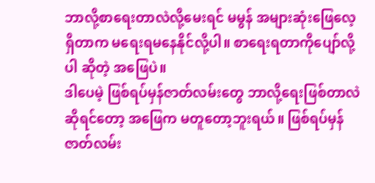ဘာလို့စာရေးတာလဲလို့မေးရင် မမွန် အများဆုံးဖြေလေ့ရှိတာက မရေးရမနေနိုင်လို့ပါ။ စာရေးရတာကိုပျော်လို့ပါ ဆိုတဲ့ အဖြေပဲ။
ဒါပေမဲ့ ဖြစ်ရပ်မှန်ဇာတ်လမ်းတွေ ဘာလို့ရေးဖြစ်တာလဲဆိုရင်တော့ အဖြေက မတူတော့ဘူးရယ်။ ဖြစ်ရပ်မှန်ဇာတ်လမ်း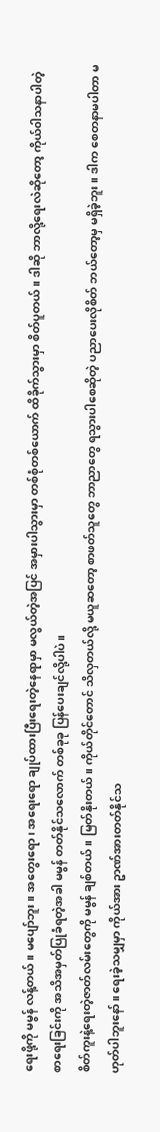ရေးဖို့ကို မမွန် လန့်တယ်။ မပျော်ဘူး။ အတွေးရော၊ အရေးရော ချုပ်ထားပြီးရေးတဲ့နေရာမှာ မလွယ်တဲ့အပြင် အမှားပါသွားမှာ တစ်စုံတစ်ယောက် ထိခိုက်သွားမှာ စိတ်ပူတယ်။ ဒါဆို ဘာလို့ရေးလဲဆိုတော့ ကိုယ်၀ါသနာပါတဲ့ စာရေးခြင်းကို အသိအမှတ်ပြုခံရတဲ့အခါ မမွန် တတ်နိုင်သလောက် တစ်ခုခု ပြန်ပေးချင်လို့ပါပဲ။
စိတ်ကူးနဲ့ရေးတဲ့ဇာတ်လမ်းတွေကို မမွန် ချစ်တယ်။ မြတ်နိုးတယ်။ ကိုယ်တိုင်တောင် သိလှတယ်လို့ မယူဆတော့ စာဖတ်သူတွေ ဘာညာတွေ ရသွားပါစေဆိုတဲ့ ပညာပေးလိုစိတ် ဘယ်တော့မှ မရှိခဲ့ဘူး။ ဒါက စေတနာမပါတာ မဟုတ်ပါဘူးနော်။ ရေးခဲ့သမျှမှာ ကိုယ်အား ဥာဏ်အားတတ်နိုင်သ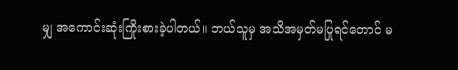မျှ အကောင်းဆုံးကြိုးစားခဲ့ပါတယ်။ ဘယ်သူမှ အသိအမှတ်မပြုရင်တောင် မ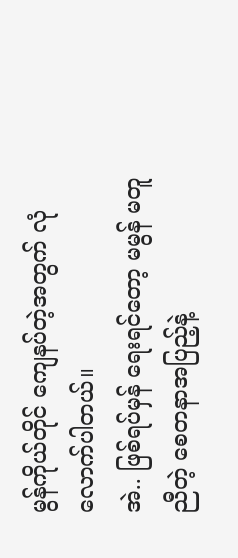မွန်ကိုယ်တိုင် ကျေနပ်တဲ့အတွက် လုံလောက်ပါတယ်။
အဲ.. ဖြစ်ရပ်မှန် ရေးရင်တော့ မမွန် မတူညီတဲ့ စေတနာအပြည့်နဲ့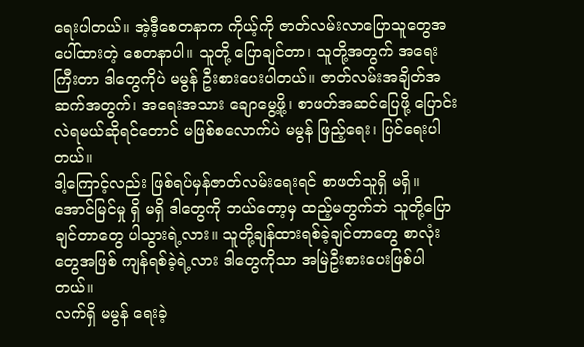ရေးပါတယ်။ အဲ့ဒီ့စေတနာက ကိုယ့်ကို ဇာတ်လမ်းလာပြောသူတွေအပေါ်ထားတဲ့ စေတနာပါ။ သူတို့ ပြောချင်တာ၊ သူတို့အတွက် အရေးကြီးတာ ဒါတွေကိုပဲ မမွန် ဦးစားပေးပါတယ်။ ဇာတ်လမ်းအချိတ်အဆက်အတွက်၊ အရေးအသား ချောမွေ့ဖို့၊ စာဖတ်အဆင်ပြေဖို့ ပြောင်းလဲရမယ်ဆိုရင်တောင် မဖြစ်စလောက်ပဲ မမွန် ဖြည့်ရေး၊ ပြင်ရေးပါတယ်။
ဒါ့ကြောင့်လည်း ဖြစ်ရပ်မှန်ဇာတ်လမ်းရေးရင် စာဖတ်သူရှိ မရှိ။ အောင်မြင်မှု ရှိ မရှိ ဒါတွေကို ဘယ်တော့မှ ထည့်မတွက်ဘဲ သူတို့ပြောချင်တာတွေ ပါသွားရဲ့လား။ သူတို့ချန်ထားရစ်ခဲ့ချင်တာတွေ စာလုံးတွေအဖြစ် ကျန်ရစ်ခဲ့ရဲ့လား ဒါတွေကိုသာ အမြဲဦးစားပေးဖြစ်ပါတယ်။
လက်ရှိ မမွန် ရေးခဲ့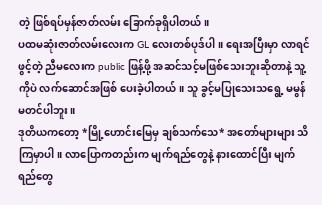တဲ့ ဖြစ်ရပ်မှန်ဇာတ်လမ်း ခြောက်ခုရှိပါတယ်။
ပထမဆုံးဇာတ်လမ်းလေးက GL လေးတစ်ပုဒ်ပါ။ ရေးအပြီးမှာ လာရင်ဖွင့်တဲ့ ညီမလေးက public ဖြန့်ဖို့ အဆင်သင့်မဖြစ်သေးဘူးဆိုတာနဲ့ သူ့ကိုပဲ လက်ဆောင်အဖြစ် ပေးခဲ့ပါတယ်။ သူ ခွင့်မပြုသေးသရွေ့ မမွန် မတင်ပါဘူး။
ဒုတိယကတော့ *မြို့ဟောင်းမြေမှ ချစ်သက်သေ* အတော်များများ သိကြမှာပါ။ လာပြောကတည်းက မျက်ရည်တွေနဲ့ နားထောင်ပြီး မျက်ရည်တွေ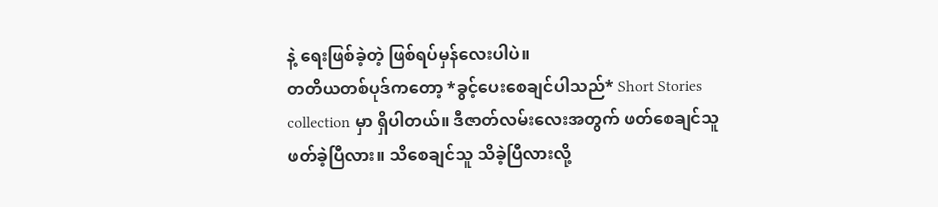နဲ့ ရေးဖြစ်ခဲ့တဲ့ ဖြစ်ရပ်မှန်လေးပါပဲ။
တတိယတစ်ပုဒ်ကတော့ *ခွင့်ပေးစေချင်ပါသည်* Short Stories collection မှာ ရှိပါတယ်။ ဒီဇာတ်လမ်းလေးအတွက် ဖတ်စေချင်သူ ဖတ်ခဲ့ပြီလား။ သိစေချင်သူ သိခဲ့ပြီလားလို့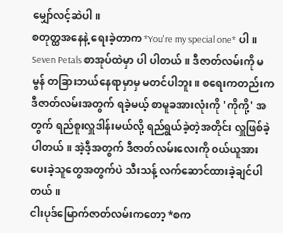မျှော်လင့်ဆဲပါ။
စတုတ္ထအနေနဲ့ ရေးခဲ့တာက *You're my special one* ပါ။ Seven Petals စာအုပ်ထဲမှာ ပါ ပါတယ်။ ဒီဇာတ်လမ်းကို မမွန် တခြားဘယ်နေရာမှာမှ မတင်ပါဘူး။ စရေးကတည်းက ဒီဇာတ်လမ်းအတွက် ရခဲ့မယ့် စာမူခအားလုံးကို 'ကိုကို့' အတွက် ရည်စူးလှူဒါန်းမယ်လို့ ရည်ရွယ်ခဲ့တဲ့အတိုင်း လှူဖြစ်ခဲ့ပါတယ်။ အဲ့ဒီ့အတွက် ဒီဇာတ်လမ်းလေးကို ၀ယ်ယူအားပေးခဲ့သူတွေအတွက်ပဲ သီးသန့် လက်ဆောင်ထားခဲ့ချင်ပါတယ်။
ငါးပုဒ်မြောက်ဇာတ်လမ်းကတော့ *စက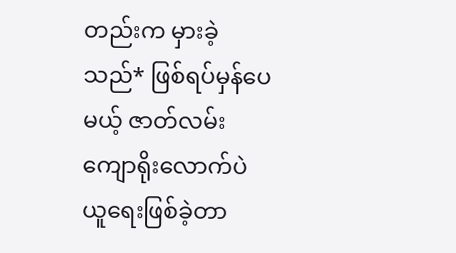တည်းက မှားခဲ့သည်* ဖြစ်ရပ်မှန်ပေမယ့် ဇာတ်လမ်းကျောရိုးလောက်ပဲ ယူရေးဖြစ်ခဲ့တာ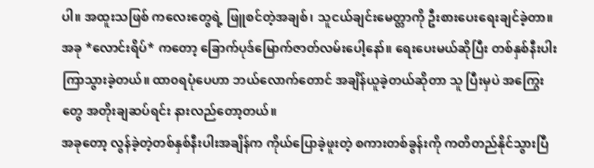ပါ။ အထူးသဖြစ် ကလေးတွေရဲ့ ဖြူစင်တဲ့အချစ်၊ သူငယ်ချင်းမေတ္တာကို ဦးစားပေးရေးချင်ခဲ့တာ။
အခု *လောင်းရိပ်* ကတော့ ခြောက်ပုဒ်မြောက်ဇာတ်လမ်းပေါ့နော်။ ရေးပေးမယ်ဆိုပြီး တစ်နှစ်နီးပါး ကြာသွားခဲ့တယ်။ ထာ၀ရပုံပေဟာ ဘယ်လောက်တောင် အချိန်ယူခဲ့တယ်ဆိုတာ သူ ပြီးမှပဲ အကြွေးတွေ အတိုးချဆပ်ရင်း နားလည်တော့တယ်။
အခုတော့ လွန်ခဲ့တဲ့တစ်နှစ်နီးပါးအချိန်က ကိုယ်ပြောခဲ့ဖူးတဲ့ စကားတစ်ခွန်းကို ကတိတည်နိုင်သွားပြီ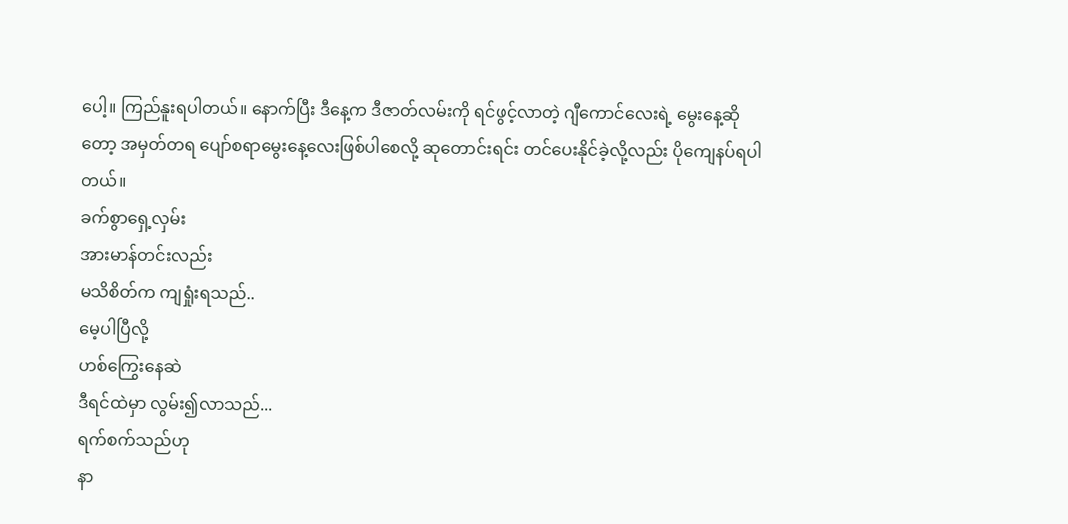ပေါ့။ ကြည်နူးရပါတယ်။ နောက်ပြီး ဒီနေ့က ဒီဇာတ်လမ်းကို ရင်ဖွင့်လာတဲ့ ဂျီကောင်လေးရဲ့ မွေးနေ့ဆိုတော့ အမှတ်တရ ပျော်စရာမွေးနေ့လေးဖြစ်ပါစေလို့ ဆုတောင်းရင်း တင်ပေးနိုင်ခဲ့လို့လည်း ပိုကျေနပ်ရပါတယ်။
ခက်စွာရှေ့လှမ်း
အားမာန်တင်းလည်း
မသိစိတ်က ကျရှုံးရသည်..
မေ့ပါပြီလို့
ဟစ်ကြွေးနေဆဲ
ဒီရင်ထဲမှာ လွမ်း၍လာသည်...
ရက်စက်သည်ဟု
နာ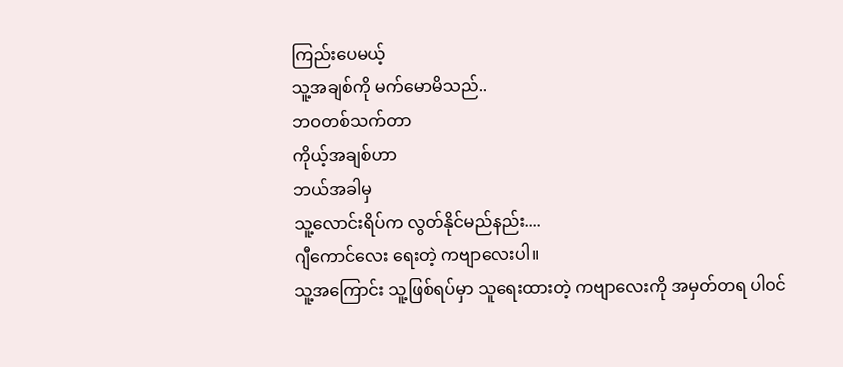ကြည်းပေမယ့်
သူ့အချစ်ကို မက်မောမိသည်..
ဘဝတစ်သက်တာ
ကိုယ့်အချစ်ဟာ
ဘယ်အခါမှ
သူ့လောင်းရိပ်က လွတ်နိုင်မည်နည်း....
ဂျီကောင်လေး ရေးတဲ့ ကဗျာလေးပါ။
သူ့အကြောင်း သူ့ဖြစ်ရပ်မှာ သူရေးထားတဲ့ ကဗျာလေးကို အမှတ်တရ ပါ၀င်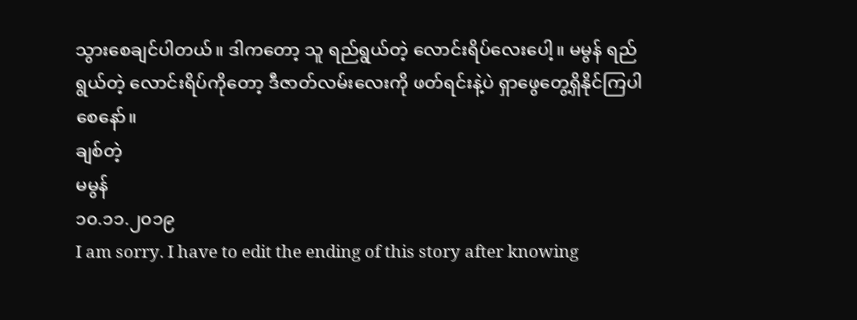သွားစေချင်ပါတယ်။ ဒါကတော့ သူ ရည်ရွယ်တဲ့ လောင်းရိပ်လေးပေါ့။ မမွန် ရည်ရွယ်တဲ့ လောင်းရိပ်ကိုတော့ ဒီဇာတ်လမ်းလေးကို ဖတ်ရင်းနဲ့ပဲ ရှာဖွေတွေ့ရှိနိုင်ကြပါစေနော်။
ချစ်တဲ့
မမွန်
၁၀.၁၁.၂၀၁၉
I am sorry. I have to edit the ending of this story after knowing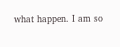what happen. I am so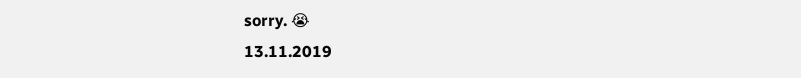sorry. 😭
13.11.2019